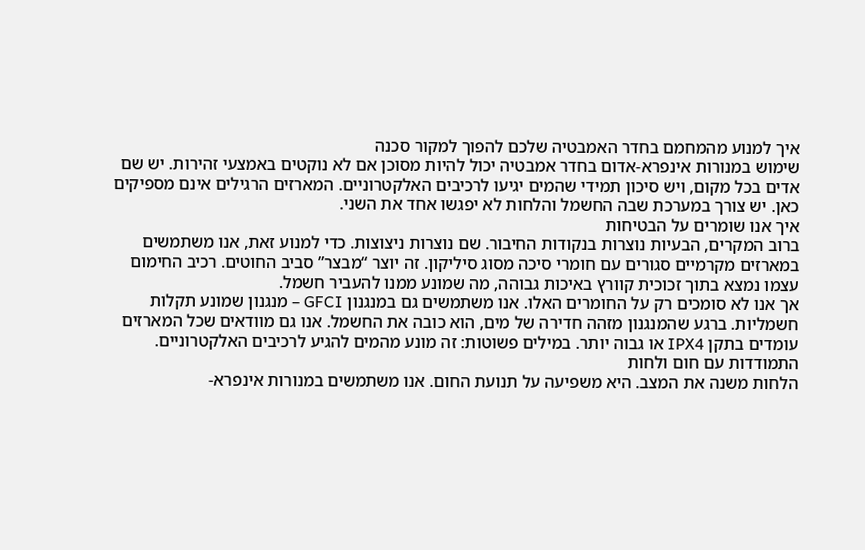איך למנוע מהמחמם בחדר האמבטיה שלכם להפוך למקור סכנה
שימוש במנורות אינפרא-אדום בחדר אמבטיה יכול להיות מסוכן אם לא נוקטים באמצעי זהירות. יש שם אדים בכל מקום, ויש סיכון תמידי שהמים יגיעו לרכיבים האלקטרוניים. המארזים הרגילים אינם מספיקים כאן. יש צורך במערכת שבה החשמל והלחות לא יפגשו אחד את השני.
איך אנו שומרים על הבטיחות
ברוב המקרים, הבעיות נוצרות בנקודות החיבור. שם נוצרות ניצוצות. כדי למנוע זאת, אנו משתמשים במארזים מקרמיים סגורים עם חומרי סיכה מסוג סיליקון. זה יוצר “מבצר” סביב החוטים. רכיב החימום עצמו נמצא בתוך זכוכית קוורץ באיכות גבוהה, מה שמונע ממנו להעביר חשמל.
אך אנו לא סומכים רק על החומרים האלו. אנו משתמשים גם במנגנון GFCI – מנגנון שמונע תקלות חשמליות. ברגע שהמנגנון מזהה חדירה של מים, הוא כובה את החשמל. אנו גם מוודאים שכל המארזים עומדים בתקן IPX4 או גבוה יותר. במילים פשוטות: זה מונע מהמים להגיע לרכיבים האלקטרוניים.
התמודדות עם חום ולחות
הלחות משנה את המצב. היא משפיעה על תנועת החום. אנו משתמשים במנורות אינפרא-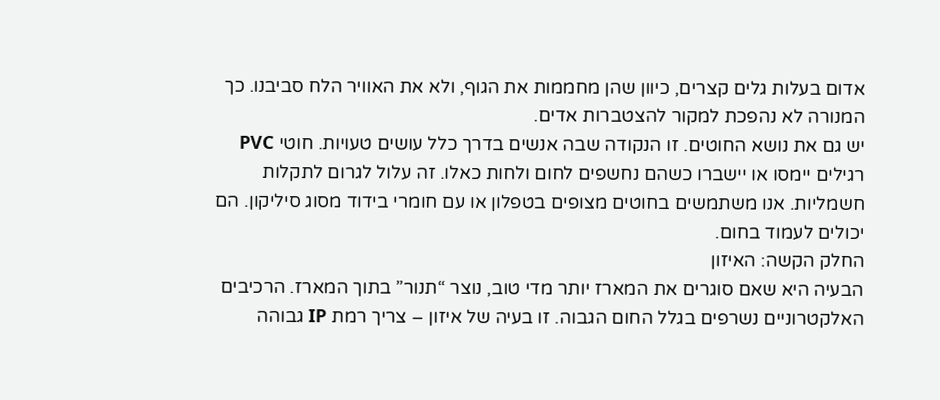אדום בעלות גלים קצרים, כיוון שהן מחממות את הגוף, ולא את האוויר הלח סביבנו. כך המנורה לא נהפכת למקור להצטברות אדים.
יש גם את נושא החוטים. זו הנקודה שבה אנשים בדרך כלל עושים טעויות. חוטי PVC רגילים יימסו או יישברו כשהם נחשפים לחום ולחות כאלו. זה עלול לגרום לתקלות חשמליות. אנו משתמשים בחוטים מצופים בטפלון או עם חומרי בידוד מסוג סיליקון. הם יכולים לעמוד בחום.
החלק הקשה: האיזון
הבעיה היא שאם סוגרים את המארז יותר מדי טוב, נוצר “תנור” בתוך המארז. הרכיבים האלקטרוניים נשרפים בגלל החום הגבוה. זו בעיה של איזון – צריך רמת IP גבוהה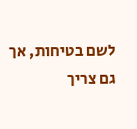לשם בטיחות, אך גם צריך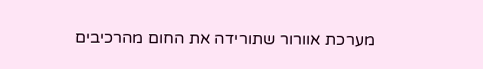מערכת אוורור שתורידה את החום מהרכיבים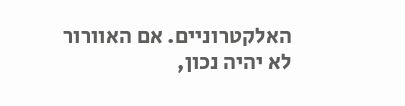האלקטרוניים. אם האוורור לא יהיה נכון,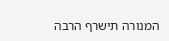המנורה תישרף הרבה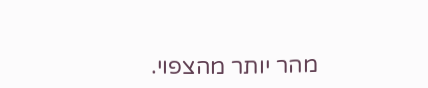מהר יותר מהצפוי.